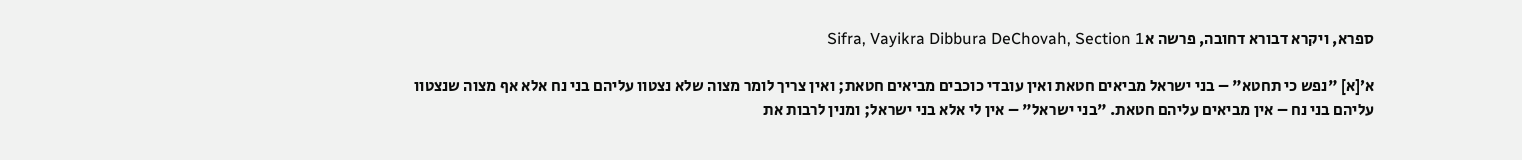ספרא, ויקרא דבורא דחובה, פרשה אSifra, Vayikra Dibbura DeChovah, Section 1

א׳[א] "נפש כי תחטא" – בני ישראל מביאים חטאת ואין עובדי כוכבים מביאים חטאת; ואין צריך לומר מצוה שלא נצטוו עליהם בני נח אלא אף מצוה שנצטוו עליהם בני נח – אין מביאים עליהם חטאת. "בני ישראל" – אין לי אלא בני ישראל; ומנין לרבות את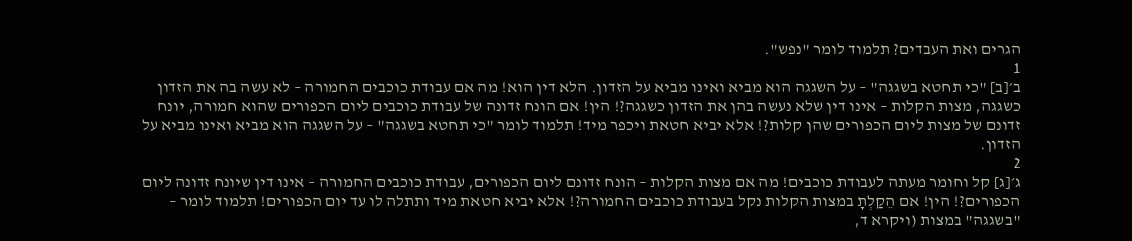הגרים ואת העבדים? תלמוד לומר "נפש".
1
ב׳[ב] "כי תחטא בשגגה" – על השגגה הוא מביא ואינו מביא על הזדון. הלא דין הוא! מה אם עבודת כוכבים החמורה – לא עשה בה את הזדון כשגגה, מצות הקלות – אינו דין שלא נעשה בהן את הזדון כשגגה?! הין! אם הונח זדונה של עבודת כוכבים ליום הכפורים שהוא חמורה, יונח זדונם של מצות ליום הכפורים שהן קלות?! אלא יביא חטאת ויכפר מיד! תלמוד לומר "כי תחטא בשגגה" – על השגגה הוא מביא ואינו מביא על הזדון.
2
ג׳[ג] קל וחומר מעתה לעבודת כוכבים! מה אם מצות הקלות – הונח זדונם ליום הכפורים, עבודת כוכבים החמורה – אינו דין שיונח זדונה ליום הכפורים?! הין! אם הֵקַלְתָ במצות הקלות נקל בעבודת כוכבים החמורה?! אלא יביא חטאת מיד ותתלה לו עד יום הכפורים! תלמוד לומר – "בשגגה" במצות (ויקרא ד,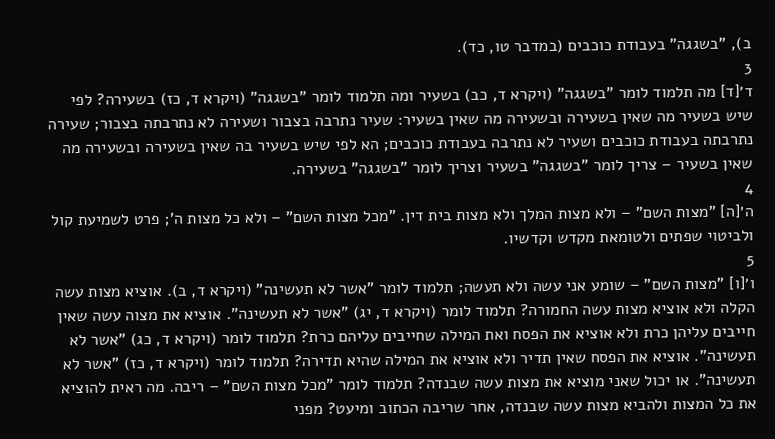ב), "בשגגה" בעבודת כוכבים (במדבר טו, כד).
3
ד׳[ד] מה תלמוד לומר "בשגגה" (ויקרא ד, כב) בשעיר ומה תלמוד לומר "בשגגה" (ויקרא ד, כז) בשעירה? לפי שיש בשעיר מה שאין בשעירה ובשעירה מה שאין בשעיר: שעיר נתרבה בצבור ושעירה לא נתרבתה בצבור; שעירה נתרבתה בעבודת כוכבים ושעיר לא נתרבה בעבודת כוכבים; הא לפי שיש בשעיר בה שאין בשעירה ובשעירה מה שאין בשעיר – צריך לומר "בשגגה" בשעיר וצריך לומר "בשגגה" בשעירה.
4
ה׳[ה] "מצות השם" – ולא מצות המלך ולא מצות בית דין. "מכל מצות השם" – ולא כל מצות ה'; פרט לשמיעת קול ולביטוי שפתים ולטומאת מקדש וקדשיו.
5
ו׳[ו] "מצות השם" – שומע אני עשה ולא תעשה; תלמוד לומר "אשר לא תעשינה" (ויקרא ד, ב). אוציא מצות עשה הקלה ולא אוציא מצות עשה החמורה? תלמוד לומר (ויקרא ד, יג) "אשר לא תעשינה". אוציא את מצוה עשה שאין חייבים עליהן כרת ולא אוציא את הפסח ואת המילה שחייבים עליהם כרת? תלמוד לומר (ויקרא ד, כג) "אשר לא תעשינה". אוציא את הפסח שאין תדיר ולא אוציא את המילה שהיא תדירה? תלמוד לומר (ויקרא ד, כז) "אשר לא תעשינה". או יכול שאני מוציא את מצות עשה שבנדה? תלמוד לומר "מכל מצות השם" – ריבה. מה ראית להוציא את כל המצות ולהביא מצות עשה שבנדה, אחר שריבה הכתוב ומיעט? מפני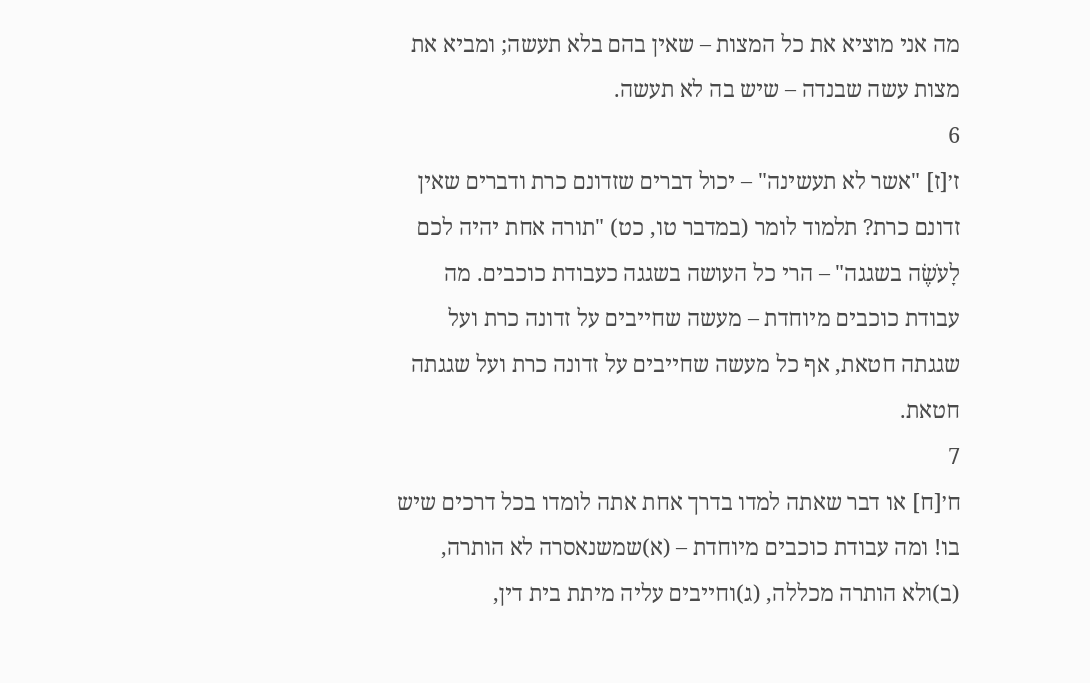מה אני מוציא את כל המצות – שאין בהם בלא תעשה; ומביא את מצות עשה שבנדה – שיש בה לא תעשה.
6
ז׳[ז] "אשר לא תעשינה" – יכול דברים שזדונם כרת ודברים שאין זדונם כרת? תלמוד לומר (במדבר טו, כט) "תורה אחת יהיה לכם לָעֹשֶׂה בשגגה" – הרי כל העושה בשגגה כעבודת כוכבים. מה עבודת כוכבים מיוחדת – מעשה שחייבים על זדונה כרת ועל שגגתה חטאת, אף כל מעשה שחייבים על זדונה כרת ועל שגגתה חטאת.
7
ח׳[ח] או דבר שאתה למדו בדרך אחת אתה לומדו בכל דרכים שיש בו! ומה עבודת כוכבים מיוחדת – (א)שמשנאסרה לא הותרה, (ב)ולא הותרה מכללה, (ג)וחייבים עליה מיתת בית דין,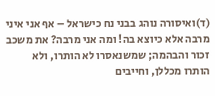(ד)ואיסורה נוהג בבני נח כישראל – אף אני איני מרבה אלא כיוצא בה! ומה אני מרבה? את משכב זכור והבהמה; שמשנאסרו לא הותרו, ולא הותרו מכללן, וחייבים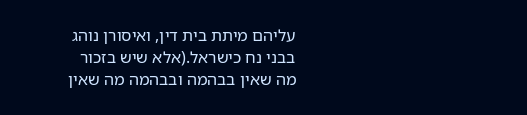עליהם מיתת בית דין, ואיסורן נוהג בבני נח כישראל.(אלא שיש בזכור מה שאין בבהמה ובבהמה מה שאין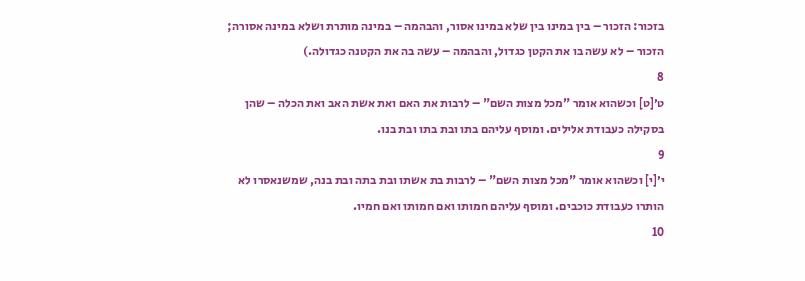בזכור: הזכור – בין במינו בין שלא במינו אסור, והבהמה – במינה מותרת ושלא במינה אסורה; הזכור – לא עשה בו את הקטן כגדול, והבהמה – עשה בה את הקטנה כגדולה.)
8
ט׳[ט] וכשהוא אומר "מכל מצות השם" – לרבות את האם ואת אשת האב ואת הכלה – שהן בסקילה כעבודת אלילים. ומוסף עליהם בתו ובת בתו ובת בנו.
9
י׳[י] וכשהוא אומר "מכל מצות השם" – לרבות בת אשתו ובת בתה ובת בנה, שמשנאסרו לא הותרו כעבודת כוכבים. ומוסף עליהם חמותו ואם חמותו ואם חמיו.
10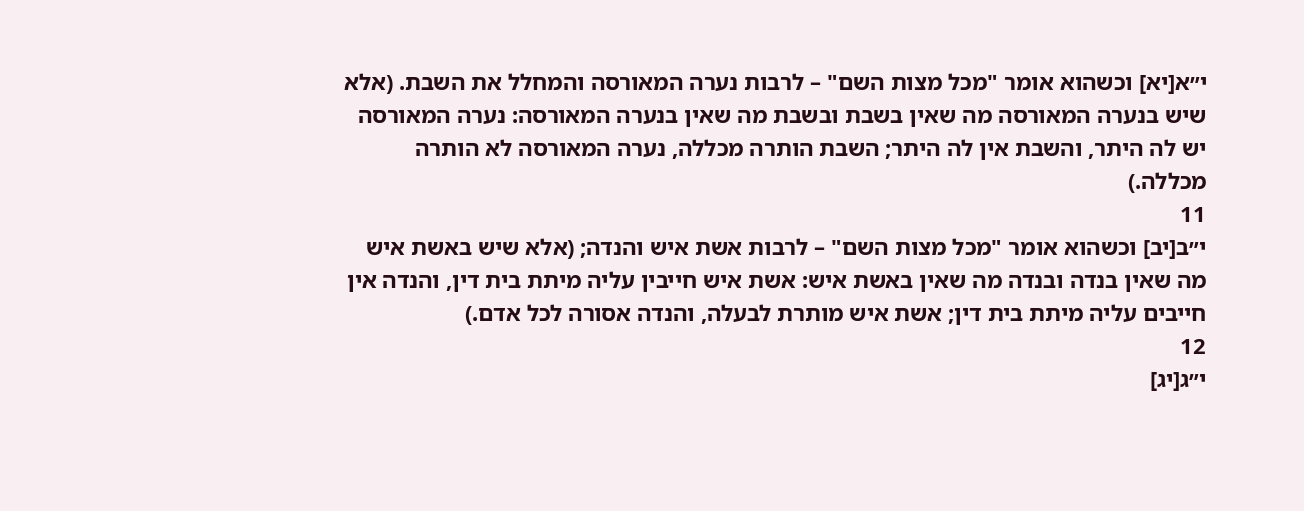י״א[יא] וכשהוא אומר "מכל מצות השם" – לרבות נערה המאורסה והמחלל את השבת. (אלא שיש בנערה המאורסה מה שאין בשבת ובשבת מה שאין בנערה המאורסה: נערה המאורסה יש לה היתר, והשבת אין לה היתר; השבת הותרה מכללה, נערה המאורסה לא הותרה מכללה.)
11
י״ב[יב] וכשהוא אומר "מכל מצות השם" – לרבות אשת איש והנדה; (אלא שיש באשת איש מה שאין בנדה ובנדה מה שאין באשת איש: אשת איש חייבין עליה מיתת בית דין, והנדה אין חייבים עליה מיתת בית דין; אשת איש מותרת לבעלה, והנדה אסורה לכל אדם.)
12
י״ג[יג]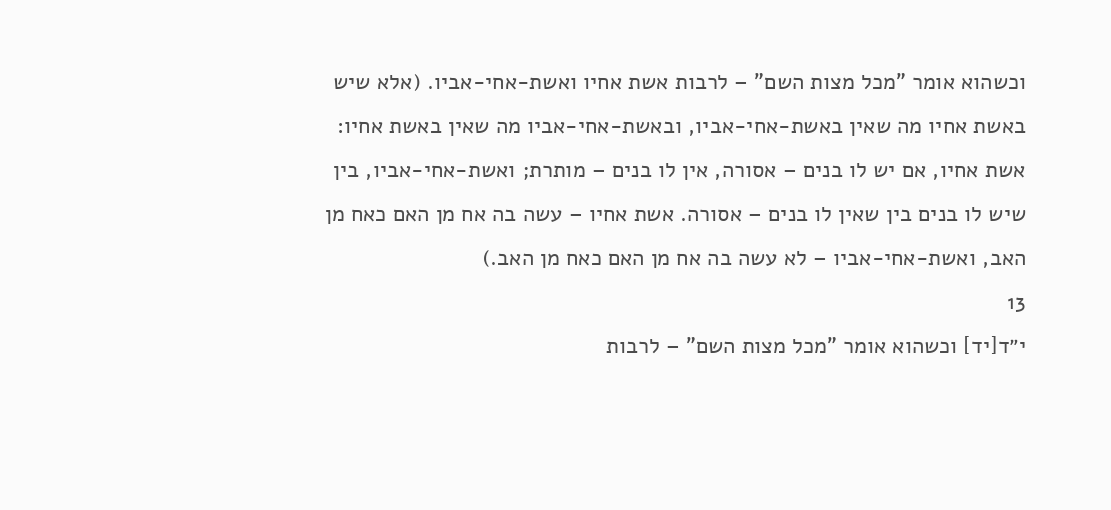וכשהוא אומר "מכל מצות השם" – לרבות אשת אחיו ואשת-אחי-אביו. (אלא שיש באשת אחיו מה שאין באשת-אחי-אביו, ובאשת-אחי-אביו מה שאין באשת אחיו: אשת אחיו, אם יש לו בנים – אסורה, אין לו בנים – מותרת; ואשת-אחי-אביו, בין שיש לו בנים בין שאין לו בנים – אסורה. אשת אחיו – עשה בה אח מן האם כאח מן האב, ואשת-אחי-אביו – לא עשה בה אח מן האם כאח מן האב.)
13
י״ד[יד] וכשהוא אומר "מכל מצות השם" – לרבות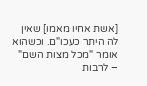[אשת אחיו מאמו] שאין לה היתר כעכו"ם. וכשהוא אומר "מכל מצות השם" – לרבות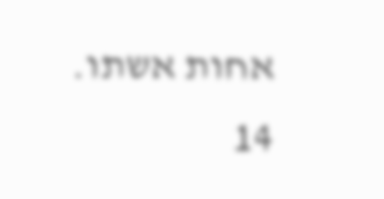אחות אשתו.
14